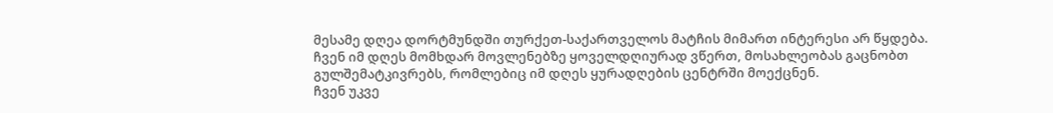მესამე დღეა დორტმუნდში თურქეთ-საქართველოს მატჩის მიმართ ინტერესი არ წყდება. ჩვენ იმ დღეს მომხდარ მოვლენებზე ყოველდღიურად ვწერთ, მოსახლეობას გაცნობთ გულშემატკივრებს, რომლებიც იმ დღეს ყურადღების ცენტრში მოექცნენ.
ჩვენ უკვე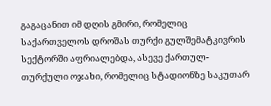გაგაცანით იმ დღის გმირი, რომელიც საქართველოს დროშას თურქი გულშემატკივრის სექტორში აფრიალებდა, ასევე ქართულ-თურქული ოჯახი, რომელიც სტადიონზე საკუთარ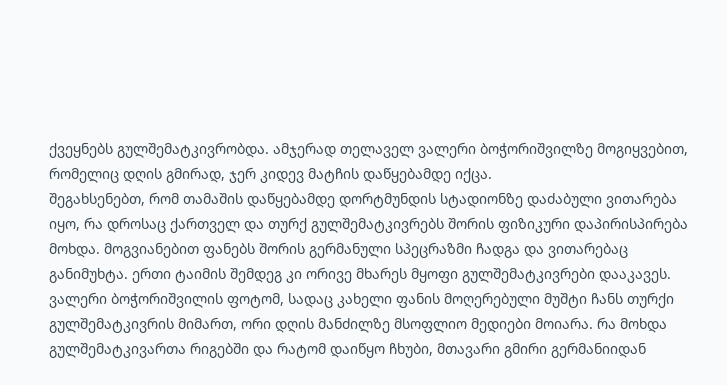ქვეყნებს გულშემატკივრობდა. ამჯერად თელაველ ვალერი ბოჭორიშვილზე მოგიყვებით, რომელიც დღის გმირად, ჯერ კიდევ მატჩის დაწყებამდე იქცა.
შეგახსენებთ, რომ თამაშის დაწყებამდე დორტმუნდის სტადიონზე დაძაბული ვითარება იყო, რა დროსაც ქართველ და თურქ გულშემატკივრებს შორის ფიზიკური დაპირისპირება მოხდა. მოგვიანებით ფანებს შორის გერმანული სპეცრაზმი ჩადგა და ვითარებაც განიმუხტა. ერთი ტაიმის შემდეგ კი ორივე მხარეს მყოფი გულშემატკივრები დააკავეს.
ვალერი ბოჭორიშვილის ფოტომ, სადაც კახელი ფანის მოღერებული მუშტი ჩანს თურქი გულშემატკივრის მიმართ, ორი დღის მანძილზე მსოფლიო მედიები მოიარა. რა მოხდა გულშემატკივართა რიგებში და რატომ დაიწყო ჩხუბი, მთავარი გმირი გერმანიიდან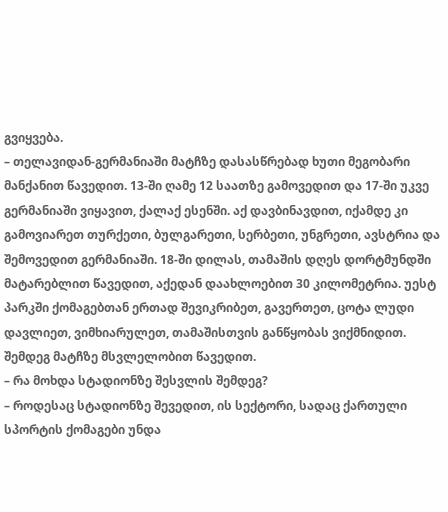გვიყვება.
– თელავიდან-გერმანიაში მატჩზე დასასწრებად ხუთი მეგობარი მანქანით წავედით. 13-ში ღამე 12 საათზე გამოვედით და 17-ში უკვე გერმანიაში ვიყავით, ქალაქ ესენში. აქ დავბინავდით, იქამდე კი გამოვიარეთ თურქეთი, ბულგარეთი, სერბეთი, უნგრეთი, ავსტრია და შემოვედით გერმანიაში. 18-ში დილას, თამაშის დღეს დორტმუნდში მატარებლით წავედით, აქედან დაახლოებით 30 კილომეტრია. უესტ პარკში ქომაგებთან ერთად შევიკრიბეთ, გავერთეთ, ცოტა ლუდი დავლიეთ, ვიმხიარულეთ, თამაშისთვის განწყობას ვიქმნიდით. შემდეგ მატჩზე მსვლელობით წავედით.
– რა მოხდა სტადიონზე შესვლის შემდეგ?
– როდესაც სტადიონზე შევედით, ის სექტორი, სადაც ქართული სპორტის ქომაგები უნდა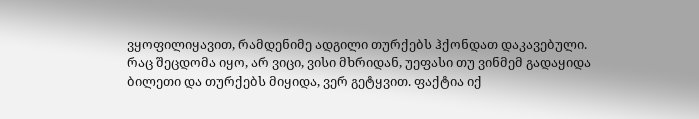ვყოფილიყავით, რამდენიმე ადგილი თურქებს ჰქონდათ დაკავებული. რაც შეცდომა იყო, არ ვიცი, ვისი მხრიდან, უეფასი თუ ვინმემ გადაყიდა ბილეთი და თურქებს მიყიდა, ვერ გეტყვით. ფაქტია იქ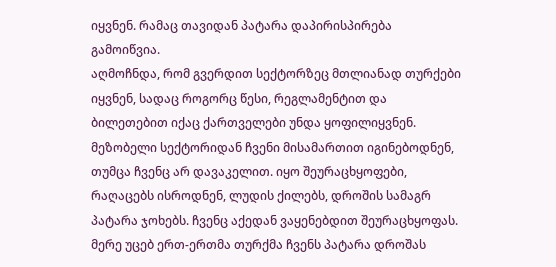იყვნენ. რამაც თავიდან პატარა დაპირისპირება გამოიწვია.
აღმოჩნდა, რომ გვერდით სექტორზეც მთლიანად თურქები იყვნენ, სადაც როგორც წესი, რეგლამენტით და ბილეთებით იქაც ქართველები უნდა ყოფილიყვნენ. მეზობელი სექტორიდან ჩვენი მისამართით იგინებოდნენ, თუმცა ჩვენც არ დავაკელით. იყო შეურაცხყოფები, რაღაცებს ისროდნენ, ლუდის ქილებს, დროშის სამაგრ პატარა ჯოხებს. ჩვენც აქედან ვაყენებდით შეურაცხყოფას. მერე უცებ ერთ-ერთმა თურქმა ჩვენს პატარა დროშას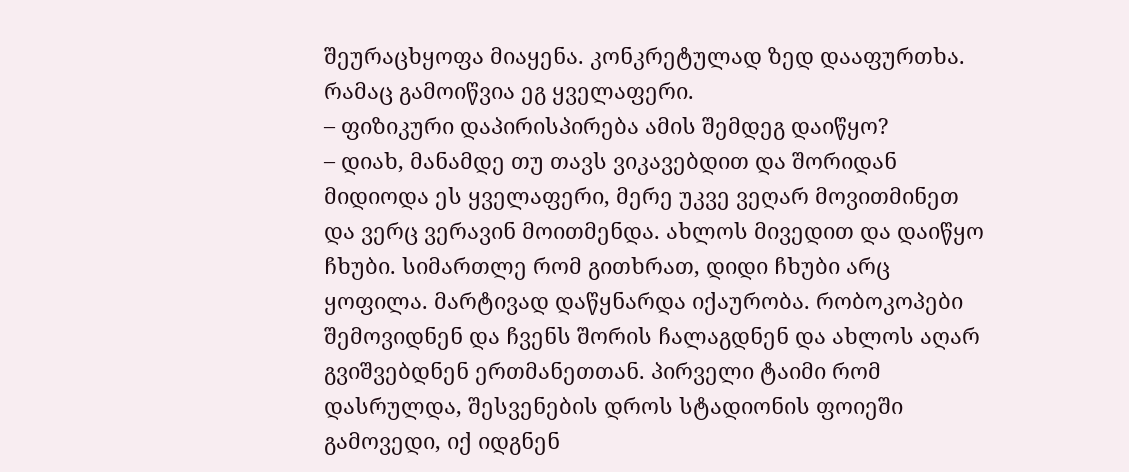შეურაცხყოფა მიაყენა. კონკრეტულად ზედ დააფურთხა. რამაც გამოიწვია ეგ ყველაფერი.
– ფიზიკური დაპირისპირება ამის შემდეგ დაიწყო?
– დიახ, მანამდე თუ თავს ვიკავებდით და შორიდან მიდიოდა ეს ყველაფერი, მერე უკვე ვეღარ მოვითმინეთ და ვერც ვერავინ მოითმენდა. ახლოს მივედით და დაიწყო ჩხუბი. სიმართლე რომ გითხრათ, დიდი ჩხუბი არც ყოფილა. მარტივად დაწყნარდა იქაურობა. რობოკოპები შემოვიდნენ და ჩვენს შორის ჩალაგდნენ და ახლოს აღარ გვიშვებდნენ ერთმანეთთან. პირველი ტაიმი რომ დასრულდა, შესვენების დროს სტადიონის ფოიეში გამოვედი, იქ იდგნენ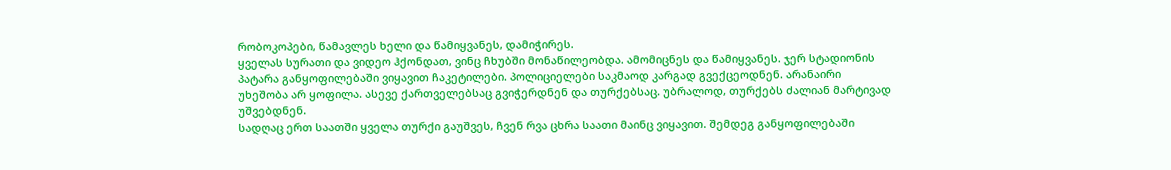რობოკოპები, წამავლეს ხელი და წამიყვანეს, დამიჭირეს.
ყველას სურათი და ვიდეო ჰქონდათ, ვინც ჩხუბში მონაწილეობდა. ამომიცნეს და წამიყვანეს. ჯერ სტადიონის პატარა განყოფილებაში ვიყავით ჩაკეტილები. პოლიციელები საკმაოდ კარგად გვექცეოდნენ. არანაირი უხეშობა არ ყოფილა. ასევე ქართველებსაც გვიჭერდნენ და თურქებსაც. უბრალოდ, თურქებს ძალიან მარტივად უშვებდნენ.
სადღაც ერთ საათში ყველა თურქი გაუშვეს, ჩვენ რვა ცხრა საათი მაინც ვიყავით. შემდეგ განყოფილებაში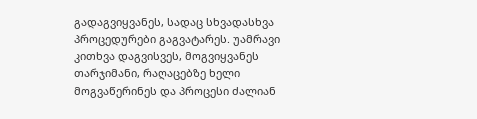გადაგვიყვანეს, სადაც სხვადასხვა პროცედურები გაგვატარეს. უამრავი კითხვა დაგვისვეს, მოგვიყვანეს თარჯიმანი, რაღაცებზე ხელი მოგვაწერინეს და პროცესი ძალიან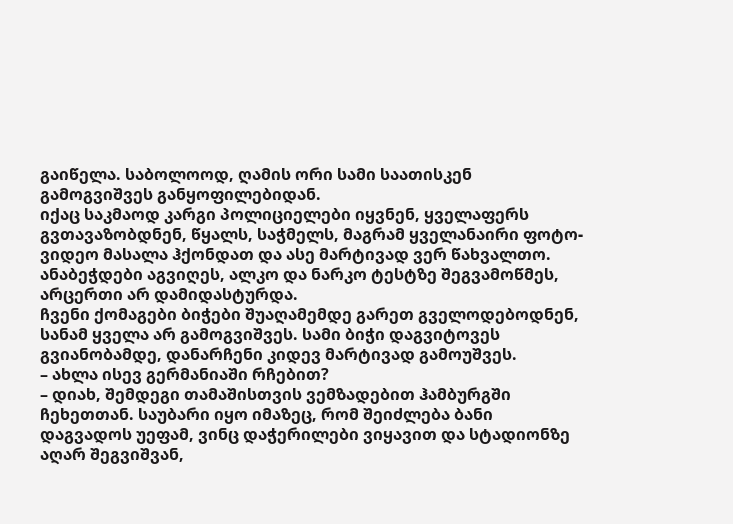გაიწელა. საბოლოოდ, ღამის ორი სამი საათისკენ გამოგვიშვეს განყოფილებიდან.
იქაც საკმაოდ კარგი პოლიციელები იყვნენ, ყველაფერს გვთავაზობდნენ, წყალს, საჭმელს, მაგრამ ყველანაირი ფოტო-ვიდეო მასალა ჰქონდათ და ასე მარტივად ვერ წახვალთო. ანაბეჭდები აგვიღეს, ალკო და ნარკო ტესტზე შეგვამოწმეს, არცერთი არ დამიდასტურდა.
ჩვენი ქომაგები ბიჭები შუაღამემდე გარეთ გველოდებოდნენ, სანამ ყველა არ გამოგვიშვეს. სამი ბიჭი დაგვიტოვეს გვიანობამდე, დანარჩენი კიდევ მარტივად გამოუშვეს.
– ახლა ისევ გერმანიაში რჩებით?
– დიახ, შემდეგი თამაშისთვის ვემზადებით ჰამბურგში ჩეხეთთან. საუბარი იყო იმაზეც, რომ შეიძლება ბანი დაგვადოს უეფამ, ვინც დაჭერილები ვიყავით და სტადიონზე აღარ შეგვიშვან,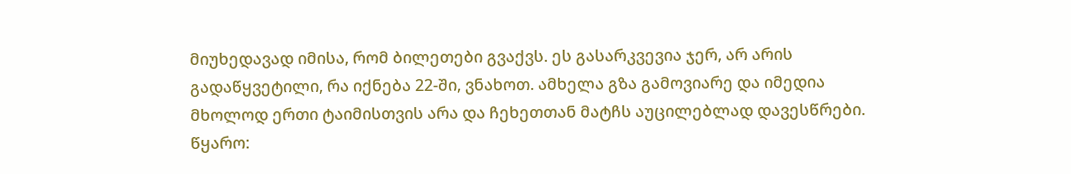მიუხედავად იმისა, რომ ბილეთები გვაქვს. ეს გასარკვევია ჯერ, არ არის გადაწყვეტილი, რა იქნება 22-ში, ვნახოთ. ამხელა გზა გამოვიარე და იმედია მხოლოდ ერთი ტაიმისთვის არა და ჩეხეთთან მატჩს აუცილებლად დავესწრები.
წყარო: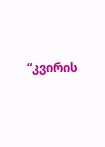“კვირის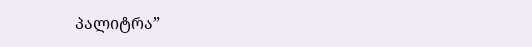პალიტრა”